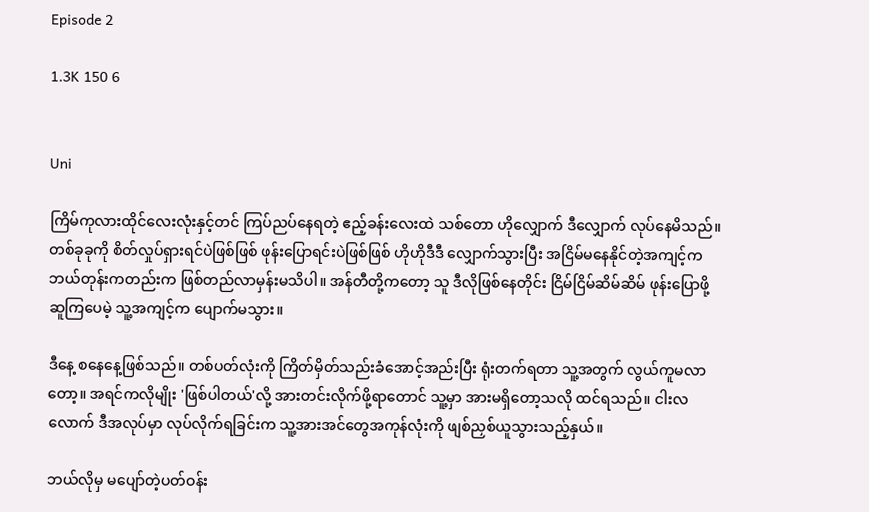Episode 2

1.3K 150 6


Uni

ကြိမ်ကုလားထိုင်လေးလုံးနှင့်တင် ကြပ်ညပ်နေရတဲ့ ဧည့်ခန်းလေးထဲ သစ်တော ဟိုလျှောက် ဒီလျှောက် လုပ်နေမိသည်။ တစ်ခုခုကို စိတ်လှုပ်ရှားရင်ပဲဖြစ်ဖြစ် ဖုန်းပြောရင်းပဲဖြစ်ဖြစ် ဟိုဟိုဒီဒီ လျှောက်သွားပြီး အငြိမ်မနေနိုင်တဲ့အကျင့်က ဘယ်တုန်းကတည်းက ဖြစ်တည်လာမှန်းမသိပါ။ အန်တီတို့ကတော့ သူ ဒီလိုဖြစ်နေတိုင်း ငြိမ်ငြိမ်ဆိမ်ဆိမ် ဖုန်းပြောဖို့ ဆူကြပေမဲ့ သူ့အကျင့်က ပျောက်မသွား။

ဒီနေ့ စနေနေ့ဖြစ်သည်။ တစ်ပတ်လုံးကို ကြိတ်မှိတ်သည်းခံအောင့်အည်းပြီး ရုံးတက်ရတာ သူ့အတွက် လွယ်ကူမလာတော့။ အရင်ကလိုမျိုး 'ဖြစ်ပါတယ်'လို့ အားတင်းလိုက်ဖို့ရာတောင် သူ့မှာ အားမရှိတော့သလို ထင်ရသည်။ ငါးလလောက် ဒီအလုပ်မှာ လုပ်လိုက်ရခြင်းက သူ့အားအင်တွေအကုန်လုံးကို ဖျစ်ညှစ်ယူသွားသည့်နှယ်။

ဘယ်လိုမှ မပျော်တဲ့ပတ်ဝန်း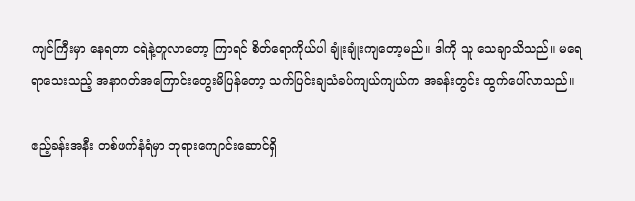ကျင်ကြီးမှာ နေရတာ ငရဲနဲ့တူလာတော့ ကြာရင် စိတ်ရောကိုယ်ပါ ချုံးချုံးကျတော့မည်။ ဒါကို သူ သေချာသိသည်။ မရေရာသေးသည့် အနာဂတ်အကြောင်းတွေးမိပြန်တော့ သက်ပြင်းချသံခပ်ကျယ်ကျယ်က အခန်းတွင်း ထွက်ပေါ်လာသည်။

ဧည့်ခန်းအနီး တစ်ဖက်နံရံမှာ ဘုရားကျောင်းဆောင်ရှိ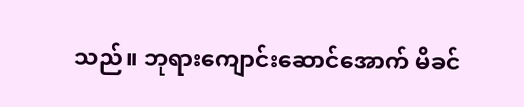သည်။ ဘုရားကျောင်းဆောင်အောက် မိခင်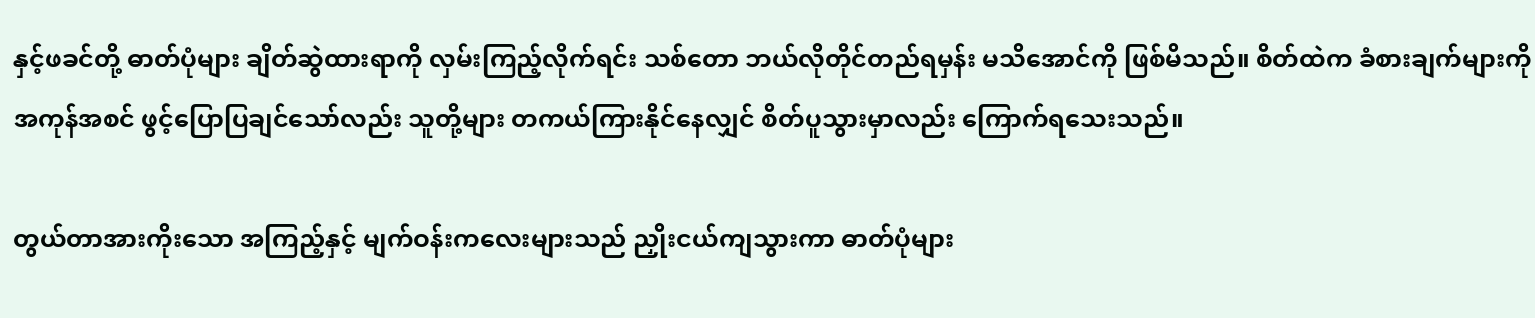နှင့်ဖခင်တို့ ဓာတ်ပုံများ ချိတ်ဆွဲထားရာကို လှမ်းကြည့်လိုက်ရင်း သစ်တော ဘယ်လိုတိုင်တည်ရမှန်း မသိအောင်ကို ဖြစ်မိသည်။ စိတ်ထဲက ခံစားချက်များကို အကုန်အစင် ဖွင့်ပြောပြချင်သော်လည်း သူတို့များ တကယ်ကြားနိုင်နေလျှင် စိတ်ပူသွားမှာလည်း ကြောက်ရသေးသည်။

တွယ်တာအားကိုးသော အကြည့်နှင့် မျက်ဝန်းကလေးများသည် ညှိုးငယ်ကျသွားကာ ဓာတ်ပုံများ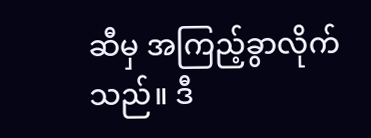ဆီမှ အကြည့်ခွာလိုက်သည်။ ဒီ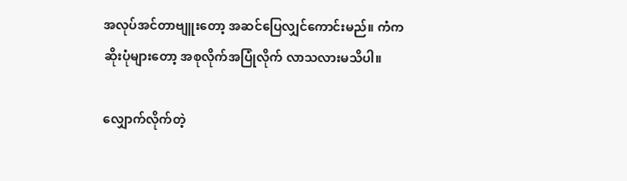အလုပ်အင်တာဗျူးတော့ အဆင်ပြေလျှင်ကောင်းမည်။ ကံကဆိုးပုံများတော့ အစုလိုက်အပြုံလိုက် လာသလားမသိပါ။

လျှောက်လိုက်တဲ့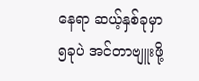နေရာ ဆယ့်နှစ်ခုမှာ ၅ခုပဲ အင်တာဗျူးဖို့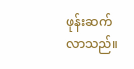ဖုန်းဆက်လာသည်။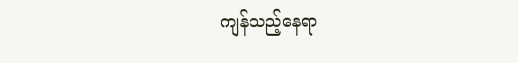ကျန်သည့်နေရာ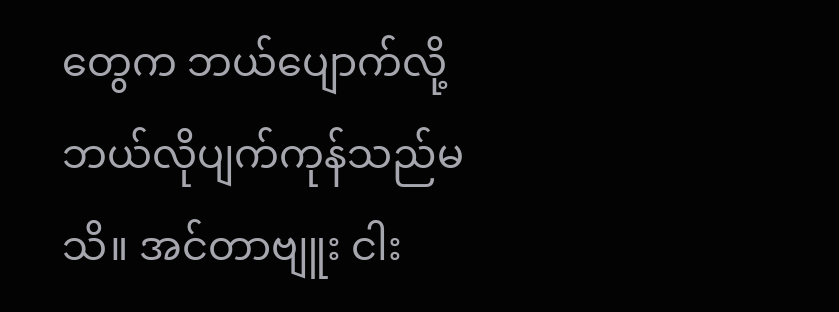တွေက ဘယ်ပျောက်လို့ ဘယ်လိုပျက်ကုန်သည်မသိ။ အင်တာဗျူး ငါး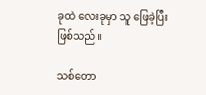ခုထဲ လေးခုမှာ သူ ဖြေခဲ့ပြီးဖြစ်သည်။

သစ်တော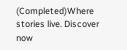(Completed)Where stories live. Discover now